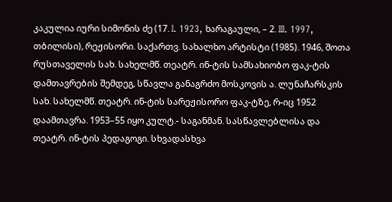კაკულია იური სიმონის ძე (17. I. 1923, ხარაგაული, – 2. III. 1997, თბილისი), რეჟისორი. საქართვ. სახალხო არტისტი (1985). 1946, შოთა რუსთაველის სახ. სახელმწ. თეატრ. ინ-ტის სამსახიობო ფაკ-ტის დამთავრების შემდეგ, სწავლა განაგრძო მოსკოვის ა. ლუნაჩარსკის სახ. სახელმწ. თეატრ. ინ-ტის სარეჟისორო ფაკ-ტზე, რ-იც 1952 დაამთავრა. 1953–55 იყო კულტ.- საგანმან. სასწავლებლისა და თეატრ. ინ-ტის პედაგოგი. სხვადასხვა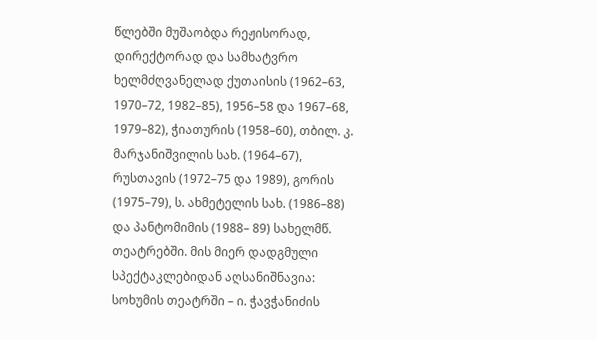წლებში მუშაობდა რეჟისორად, დირექტორად და სამხატვრო ხელმძღვანელად ქუთაისის (1962–63, 1970–72, 1982–85), 1956–58 და 1967–68, 1979–82), ჭიათურის (1958–60), თბილ. კ. მარჯანიშვილის სახ. (1964–67), რუსთავის (1972–75 და 1989), გორის (1975–79), ს. ახმეტელის სახ. (1986–88) და პანტომიმის (1988– 89) სახელმწ. თეატრებში. მის მიერ დადგმული სპექტაკლებიდან აღსანიშნავია: სოხუმის თეატრში – ი. ჭავჭანიძის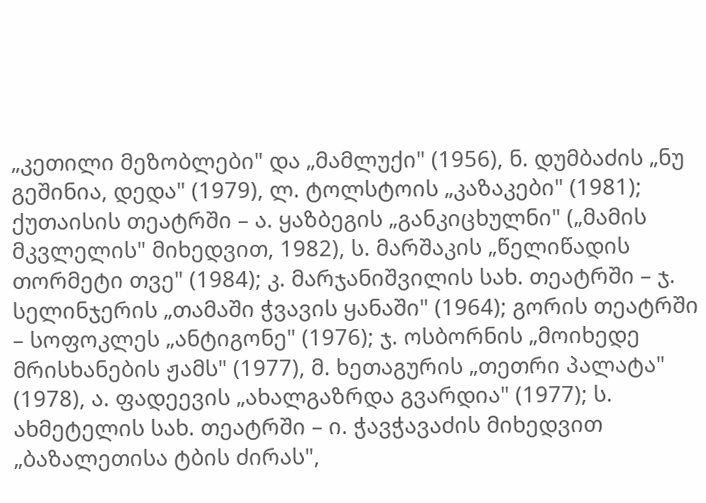„კეთილი მეზობლები" და „მამლუქი" (1956), ნ. დუმბაძის „ნუ გეშინია, დედა" (1979), ლ. ტოლსტოის „კაზაკები" (1981); ქუთაისის თეატრში – ა. ყაზბეგის „განკიცხულნი" („მამის მკვლელის" მიხედვით, 1982), ს. მარშაკის „წელიწადის თორმეტი თვე" (1984); კ. მარჯანიშვილის სახ. თეატრში – ჯ. სელინჯერის „თამაში ჭვავის ყანაში" (1964); გორის თეატრში – სოფოკლეს „ანტიგონე" (1976); ჯ. ოსბორნის „მოიხედე მრისხანების ჟამს" (1977), მ. ხეთაგურის „თეთრი პალატა" (1978), ა. ფადეევის „ახალგაზრდა გვარდია" (1977); ს. ახმეტელის სახ. თეატრში – ი. ჭავჭავაძის მიხედვით „ბაზალეთისა ტბის ძირას",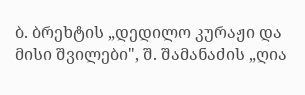ბ. ბრეხტის „დედილო კურაჟი და მისი შვილები", შ. შამანაძის „ღია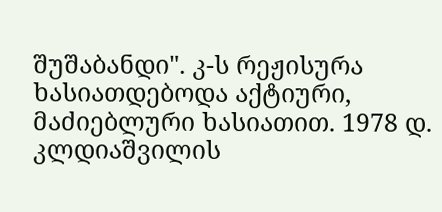შუშაბანდი". კ-ს რეჟისურა ხასიათდებოდა აქტიური, მაძიებლური ხასიათით. 1978 დ. კლდიაშვილის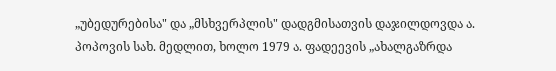„უბედურებისა" და „მსხვერპლის" დადგმისათვის დაჯილდოვდა ა. პოპოვის სახ. მედლით, ხოლო 1979 ა. ფადეევის „ახალგაზრდა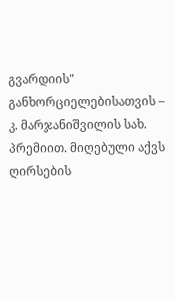გვარდიის" განხორციელებისათვის – კ. მარჯანიშვილის სახ. პრემიით. მიღებული აქვს ღირსების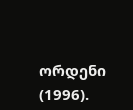ორდენი (1996).